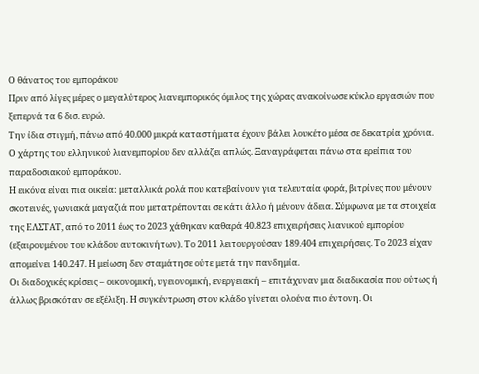Ο θάνατος του εμποράκου
Πριν από λίγες μέρες ο μεγαλύτερος λιανεμπορικός όμιλος της χώρας ανακοίνωσε κύκλο εργασιών που ξεπερνά τα 6 δισ. ευρώ.
Την ίδια στιγμή, πάνω από 40.000 μικρά καταστήματα έχουν βάλει λουκέτο μέσα σε δεκατρία χρόνια.
Ο χάρτης του ελληνικού λιανεμπορίου δεν αλλάζει απλώς. Ξαναγράφεται πάνω στα ερείπια του παραδοσιακού εμποράκου.
Η εικόνα είναι πια οικεία: μεταλλικά ρολά που κατεβαίνουν για τελευταία φορά, βιτρίνες που μένουν σκοτεινές, γωνιακά μαγαζιά που μετατρέπονται σε κάτι άλλο ή μένουν άδεια. Σύμφωνα με τα στοιχεία της ΕΛΣΤΑΤ, από το 2011 έως το 2023 χάθηκαν καθαρά 40.823 επιχειρήσεις λιανικού εμπορίου (εξαιρουμένου του κλάδου αυτοκινήτων). Το 2011 λειτουργούσαν 189.404 επιχειρήσεις. Το 2023 είχαν απομείνει 140.247. Η μείωση δεν σταμάτησε ούτε μετά την πανδημία.
Οι διαδοχικές κρίσεις – οικονομική, υγειονομική, ενεργειακή – επιτάχυναν μια διαδικασία που ούτως ή άλλως βρισκόταν σε εξέλιξη. Η συγκέντρωση στον κλάδο γίνεται ολοένα πιο έντονη. Οι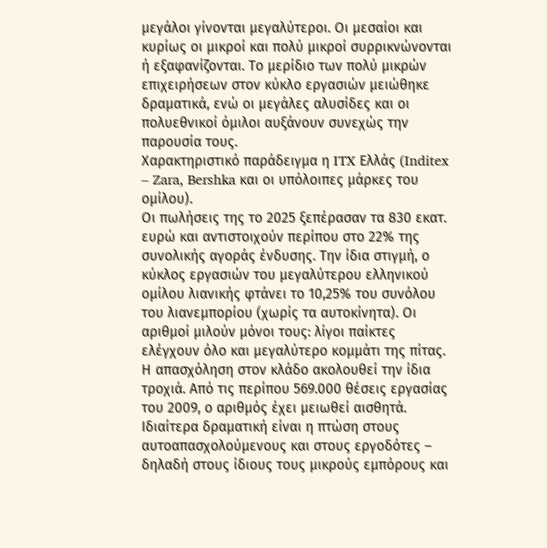μεγάλοι γίνονται μεγαλύτεροι. Οι μεσαίοι και κυρίως οι μικροί και πολύ μικροί συρρικνώνονται ή εξαφανίζονται. Το μερίδιο των πολύ μικρών επιχειρήσεων στον κύκλο εργασιών μειώθηκε δραματικά, ενώ οι μεγάλες αλυσίδες και οι πολυεθνικοί όμιλοι αυξάνουν συνεχώς την παρουσία τους.
Χαρακτηριστικό παράδειγμα η ITX Ελλάς (Inditex – Zara, Bershka και οι υπόλοιπες μάρκες του ομίλου).
Οι πωλήσεις της το 2025 ξεπέρασαν τα 830 εκατ. ευρώ και αντιστοιχούν περίπου στο 22% της συνολικής αγοράς ένδυσης. Την ίδια στιγμή, ο κύκλος εργασιών του μεγαλύτερου ελληνικού ομίλου λιανικής φτάνει το 10,25% του συνόλου του λιανεμπορίου (χωρίς τα αυτοκίνητα). Οι αριθμοί μιλούν μόνοι τους: λίγοι παίκτες ελέγχουν όλο και μεγαλύτερο κομμάτι της πίτας.
Η απασχόληση στον κλάδο ακολουθεί την ίδια τροχιά. Από τις περίπου 569.000 θέσεις εργασίας του 2009, ο αριθμός έχει μειωθεί αισθητά. Ιδιαίτερα δραματική είναι η πτώση στους αυτοαπασχολούμενους και στους εργοδότες – δηλαδή στους ίδιους τους μικρούς εμπόρους και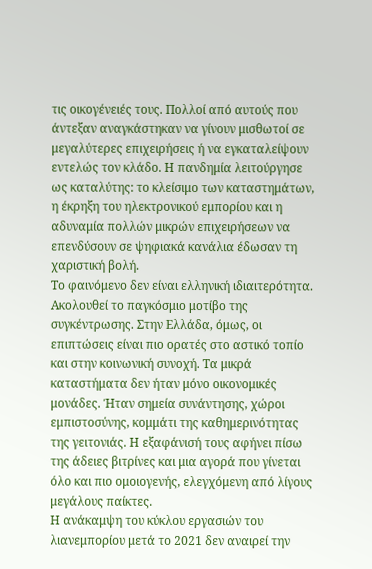τις οικογένειές τους. Πολλοί από αυτούς που άντεξαν αναγκάστηκαν να γίνουν μισθωτοί σε μεγαλύτερες επιχειρήσεις ή να εγκαταλείψουν εντελώς τον κλάδο. Η πανδημία λειτούργησε ως καταλύτης: το κλείσιμο των καταστημάτων, η έκρηξη του ηλεκτρονικού εμπορίου και η αδυναμία πολλών μικρών επιχειρήσεων να επενδύσουν σε ψηφιακά κανάλια έδωσαν τη χαριστική βολή.
Το φαινόμενο δεν είναι ελληνική ιδιαιτερότητα.
Ακολουθεί το παγκόσμιο μοτίβο της συγκέντρωσης. Στην Ελλάδα, όμως, οι επιπτώσεις είναι πιο ορατές στο αστικό τοπίο και στην κοινωνική συνοχή. Τα μικρά καταστήματα δεν ήταν μόνο οικονομικές μονάδες. Ήταν σημεία συνάντησης, χώροι εμπιστοσύνης, κομμάτι της καθημερινότητας της γειτονιάς. Η εξαφάνισή τους αφήνει πίσω της άδειες βιτρίνες και μια αγορά που γίνεται όλο και πιο ομοιογενής, ελεγχόμενη από λίγους μεγάλους παίκτες.
Η ανάκαμψη του κύκλου εργασιών του λιανεμπορίου μετά το 2021 δεν αναιρεί την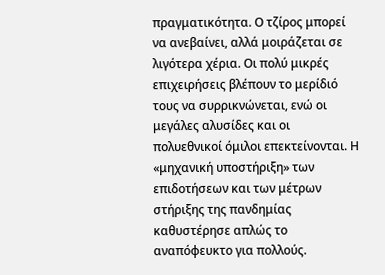πραγματικότητα. Ο τζίρος μπορεί να ανεβαίνει, αλλά μοιράζεται σε λιγότερα χέρια. Οι πολύ μικρές επιχειρήσεις βλέπουν το μερίδιό τους να συρρικνώνεται, ενώ οι μεγάλες αλυσίδες και οι πολυεθνικοί όμιλοι επεκτείνονται. Η «μηχανική υποστήριξη» των επιδοτήσεων και των μέτρων στήριξης της πανδημίας καθυστέρησε απλώς το αναπόφευκτο για πολλούς.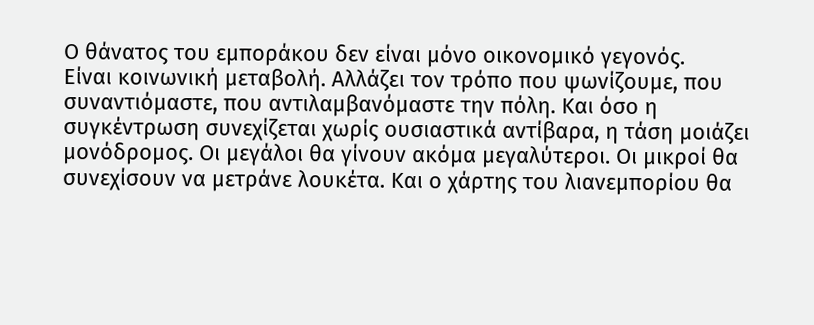Ο θάνατος του εμποράκου δεν είναι μόνο οικονομικό γεγονός.
Είναι κοινωνική μεταβολή. Αλλάζει τον τρόπο που ψωνίζουμε, που συναντιόμαστε, που αντιλαμβανόμαστε την πόλη. Και όσο η συγκέντρωση συνεχίζεται χωρίς ουσιαστικά αντίβαρα, η τάση μοιάζει μονόδρομος. Οι μεγάλοι θα γίνουν ακόμα μεγαλύτεροι. Οι μικροί θα συνεχίσουν να μετράνε λουκέτα. Και ο χάρτης του λιανεμπορίου θα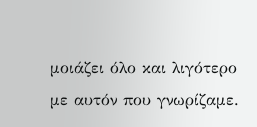μοιάζει όλο και λιγότερο με αυτόν που γνωρίζαμε.